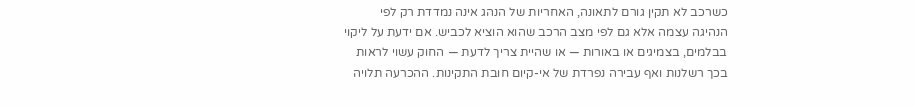כשרכב לא תקין גורם לתאונה, האחריות של הנהג אינה נמדדת רק לפי הנהיגה עצמה אלא גם לפי מצב הרכב שהוא הוציא לכביש. אם ידעת על ליקוי בבלמים, בצמיגים או באורות — או שהיית צריך לדעת — החוק עשוי לראות בכך רשלנות ואף עבירה נפרדת של אי-קיום חובת התקינות. ההכרעה תלויה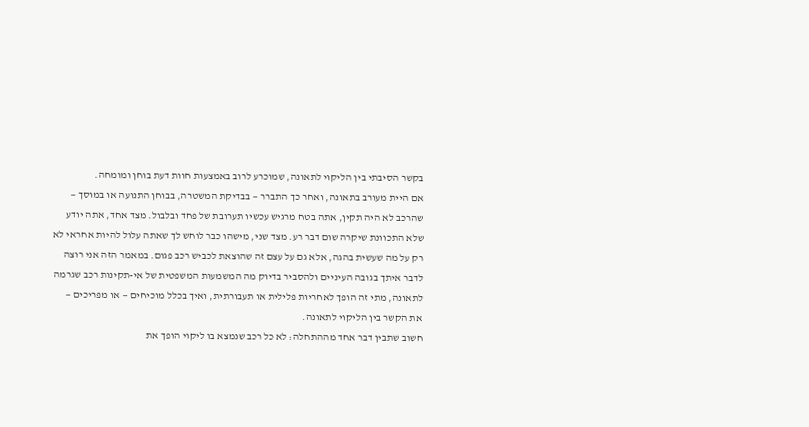בקשר הסיבתי בין הליקוי לתאונה, שמוכרע לרוב באמצעות חוות דעת בוחן ומומחה.
אם היית מעורב בתאונה, ואחר כך התברר — בבדיקת המשטרה, בבוחן התנועה או במוסך — שהרכב לא היה תקין, אתה בטח מרגיש עכשיו תערובת של פחד ובלבול. מצד אחד, אתה יודע שלא התכוונת שיקרה שום דבר רע. מצד שני, מישהו כבר לוחש לך שאתה עלול להיות אחראי לא רק על מה שעשית בהגה, אלא גם על עצם זה שהוצאת לכביש רכב פגום. במאמר הזה אני רוצה לדבר איתך בגובה העיניים ולהסביר בדיוק מה המשמעות המשפטית של אי-תקינות רכב שגרמה לתאונה, מתי זה הופך לאחריות פלילית או תעבורתית, ואיך בכלל מוכיחים — או מפריכים — את הקשר בין הליקוי לתאונה.
חשוב שתבין דבר אחד מההתחלה: לא כל רכב שנמצא בו ליקוי הופך את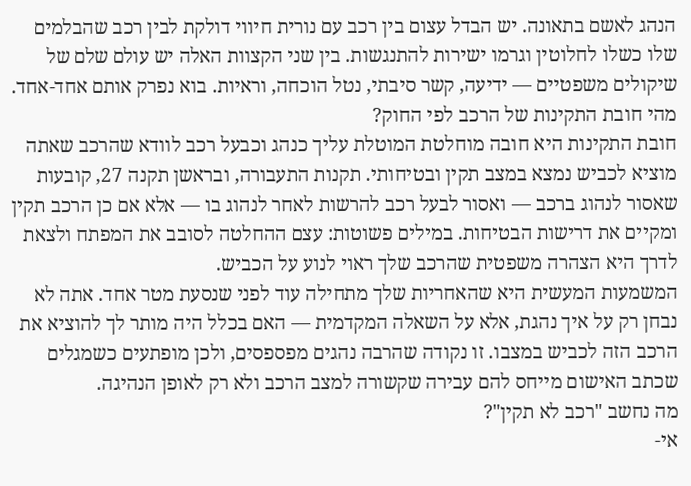הנהג לאשם בתאונה. יש הבדל עצום בין רכב עם נורית חיווי דולקת לבין רכב שהבלמים שלו כשלו לחלוטין וגרמו ישירות להתנגשות. בין שני הקצוות האלה יש עולם שלם של שיקולים משפטיים — ידיעה, קשר סיבתי, נטל הוכחה, וראיות. בוא נפרק אותם אחד-אחד.
מהי חובת התקינות של הרכב לפי החוק?
חובת התקינות היא חובה מוחלטת המוטלת עליך כנהג וכבעל רכב לוודא שהרכב שאתה מוציא לכביש נמצא במצב תקין ובטיחותי. תקנות התעבורה, ובראשן תקנה 27, קובעות שאסור לנהוג ברכב — ואסור לבעל רכב להרשות לאחר לנהוג בו — אלא אם כן הרכב תקין ומקיים את דרישות הבטיחות. במילים פשוטות: עצם ההחלטה לסובב את המפתח ולצאת לדרך היא הצהרה משפטית שהרכב שלך ראוי לנוע על הכביש.
המשמעות המעשית היא שהאחריות שלך מתחילה עוד לפני שנסעת מטר אחד. אתה לא נבחן רק על איך נהגת, אלא על השאלה המקדמית — האם בכלל היה מותר לך להוציא את הרכב הזה לכביש במצבו. זו נקודה שהרבה נהגים מפספסים, ולכן מופתעים כשמגלים שכתב האישום מייחס להם עבירה שקשורה למצב הרכב ולא רק לאופן הנהיגה.
מה נחשב "רכב לא תקין"?
אי-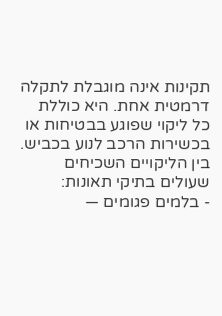תקינות אינה מוגבלת לתקלה דרמטית אחת. היא כוללת כל ליקוי שפוגע בבטיחות או בכשירות הרכב לנוע בכביש. בין הליקויים השכיחים שעולים בתיקי תאונות:
- בלמים פגומים —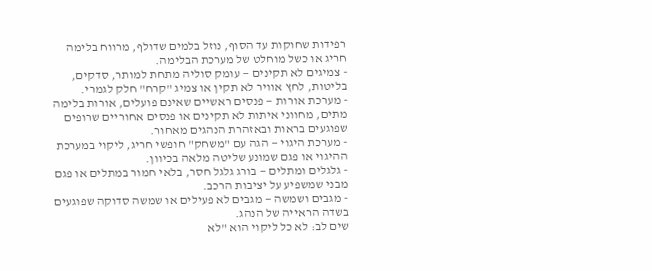רפידות שחוקות עד הסוף, נוזל בלמים שדולף, מרווח בלימה חריג או כשל מוחלט של מערכת הבלימה.
- צמיגים לא תקינים — עומק סוליה מתחת למותר, סדקים, בליטות, לחץ אוויר לא תקין או צמיג "קרח" חלק לגמרי.
- מערכת אורות — פנסים ראשיים שאינם פועלים, אורות בלימה מתים, מחווני איתות לא תקינים או פנסים אחוריים שרופים שפוגעים בראות ובאזהרת הנהגים מאחור.
- מערכת היגוי — הגה עם "משחק" חופשי חריג, ליקוי במערכת ההיגוי או פגם שמונע שליטה מלאה בכיוון.
- גלגלים ומתלים — בורג גלגל חסר, בלאי חמור במתלים או פגם מבני שמשפיע על יציבות הרכב.
- מגבים ושמשה — מגבים לא פעילים או שמשה סדוקה שפוגעים בשדה הראייה של הנהג.
שים לב: לא כל ליקוי הוא "לא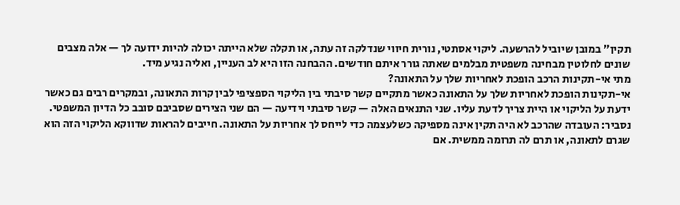תקין" במובן שיוביל להרשעה. ליקוי אסתטי, נורית חיווי שנדלקה זה עתה, או תקלה שלא הייתה יכולה להיות ידועה לך — אלה מצבים שונים לחלוטין מבחינה משפטית מבלמים שאתה גורר איתם חודשים. ההבחנה הזו היא לב העניין, ואליה נגיע מיד.
מתי אי-תקינות הרכב הופכת לאחריות שלך על התאונה?
אי-תקינות הופכת לאחריות שלך על התאונה כאשר מתקיים קשר סיבתי בין הליקוי הספציפי לבין קרות התאונה, ובמקרים רבים גם כאשר ידעת על הליקוי או היית צריך לדעת עליו. שני התנאים האלה — קשר סיבתי וידיעה — הם שני הצירים שסביבם סובב כל הדיון המשפטי.
נסביר: העובדה שהרכב לא היה תקין אינה מספיקה כשלעצמה כדי לייחס לך אחריות על התאונה. חייבים להראות שדווקא הליקוי הזה הוא שגרם לתאונה, או תרם לה תרומה ממשית. אם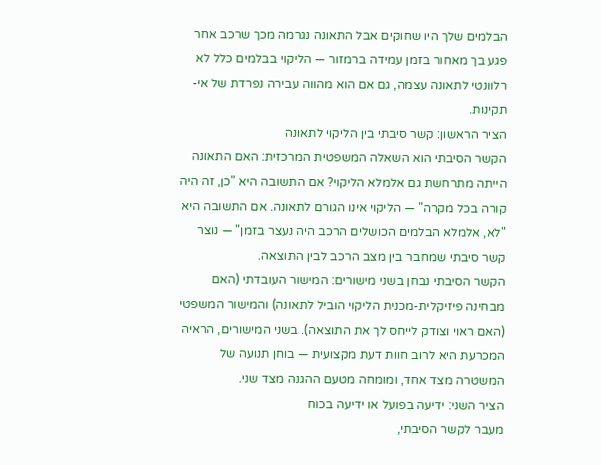הבלמים שלך היו שחוקים אבל התאונה נגרמה מכך שרכב אחר פגע בך מאחור בזמן עמידה ברמזור — הליקוי בבלמים כלל לא רלוונטי לתאונה עצמה, גם אם הוא מהווה עבירה נפרדת של אי-תקינות.
הציר הראשון: קשר סיבתי בין הליקוי לתאונה
הקשר הסיבתי הוא השאלה המשפטית המרכזית: האם התאונה הייתה מתרחשת גם אלמלא הליקוי? אם התשובה היא "כן, זה היה קורה בכל מקרה" — הליקוי אינו הגורם לתאונה. אם התשובה היא "לא, אלמלא הבלמים הכושלים הרכב היה נעצר בזמן" — נוצר קשר סיבתי שמחבר בין מצב הרכב לבין התוצאה.
הקשר הסיבתי נבחן בשני מישורים: המישור העובדתי (האם מבחינה פיזיקלית-מכנית הליקוי הוביל לתאונה) והמישור המשפטי (האם ראוי וצודק לייחס לך את התוצאה). בשני המישורים, הראיה המכרעת היא לרוב חוות דעת מקצועית — בוחן תנועה של המשטרה מצד אחד, ומומחה מטעם ההגנה מצד שני.
הציר השני: ידיעה בפועל או ידיעה בכוח
מעבר לקשר הסיבתי,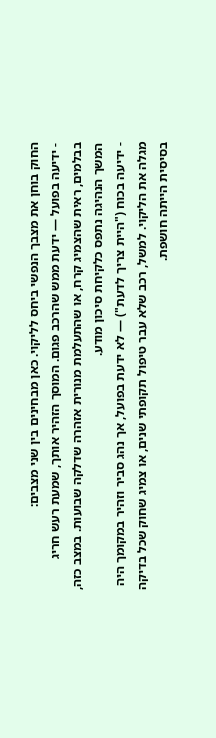החוק בוחן את מצבך הנפשי ביחס לליקוי. כאן מבחינים בין שני מצבים:
- ידיעה בפועל — ידעת ממש שהרכב פגום. המוסך הזהיר אותך, שמעת רעש חריג בבלמים, ראית שהצמיג קרח, או שהתעלמת מנורית אזהרה שדלקה שבועות. במצב כזה, המשך הנהיגה נתפס כלקיחת סיכון מודע.
- ידיעה בכוח ("היית צריך לדעת") — לא ידעת בפועל, אך נהג סביר וזהיר במקומך היה מגלה את הליקוי. למשל, רכב שלא עבר טיפול תקופתי שנים, או צמיג שחוק שכל בדיקה בסיסית הייתה חושפת.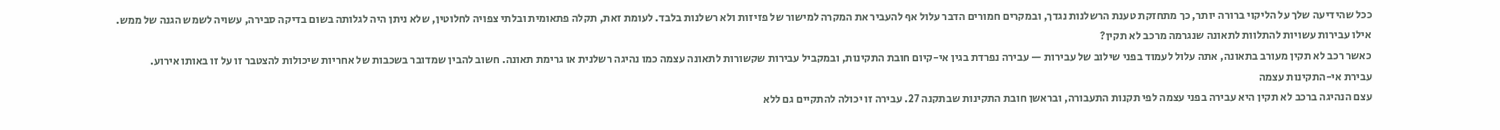ככל שהידיעה שלך על הליקוי ברורה יותר, כך מתחזקת טענת הרשלנות נגדך, ובמקרים חמורים הדבר עלול אף להעביר את המקרה למישור של פזיזות ולא רשלנות בלבד. לעומת זאת, תקלה פתאומית ובלתי צפויה לחלוטין, שלא ניתן היה לגלותה בשום בדיקה סבירה, עשויה לשמש הגנה של ממש.
אילו עבירות עשויות להתלוות לתאונה שנגרמה מרכב לא תקין?
כאשר רכב לא תקין מעורב בתאונה, אתה עלול לעמוד בפני שילוב של עבירות — עבירה נפרדת בגין אי-קיום חובת התקינות, ובמקביל עבירות שקשורות לתאונה עצמה כמו נהיגה רשלנית או גרימת תאונה. חשוב להבין שמדובר בשכבות של אחריות שיכולות להצטבר זו על זו באותו אירוע.
עבירת אי-התקינות עצמה
עצם הנהיגה ברכב לא תקין היא עבירה בפני עצמה לפי תקנות התעבורה, ובראשן חובת התקינות שבתקנה 27. עבירה זו יכולה להתקיים גם ללא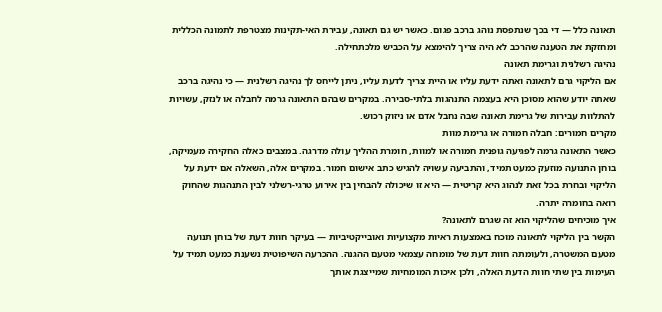תאונה כלל — די בכך שנתפסת נוהג ברכב פגום. כאשר יש גם תאונה, עבירת האי-תקינות מצטרפת לתמונה הכללית ומחזקת את הטענה שהרכב לא היה צריך להימצא על הכביש מלכתחילה.
נהיגה רשלנית וגרימת תאונה
אם הליקוי גרם לתאונה ואתה ידעת עליו או היית צריך לדעת עליו, ניתן לייחס לך נהיגה רשלנית — כי נהיגה ברכב שאתה יודע שהוא מסוכן היא בעצמה התנהגות בלתי-סבירה. במקרים שבהם התאונה גרמה לחבלה או לנזק, עשויות להתלוות עבירות של גרימת תאונה שבה נחבל אדם או ניזוק רכוש.
מקרים חמורים: חבלה חמורה או גרימת מוות
כאשר התאונה גרמה לפגיעה גופנית חמורה או למוות, חומרת ההליך עולה מדרגה. במצבים כאלה החקירה מעמיקה, בוחן התנועה מוזעק כמעט תמיד, והתביעה עשויה להגיש כתב אישום חמור. במקרים אלה, השאלה אם ידעת על הליקוי ובחרת בכל זאת לנהוג היא קריטית — היא זו שיכולה להבחין בין אירוע טרגי-רשלני לבין התנהגות שהחוק רואה בחומרה יתרה.
איך מוכיחים שהליקוי הוא זה שגרם לתאונה?
הקשר בין הליקוי לתאונה מוכח באמצעות ראיות מקצועיות ואובייקטיביות — בעיקר חוות דעת של בוחן תנועה מטעם המשטרה, ולעומתה חוות דעת של מומחה עצמאי מטעם ההגנה. ההכרעה השיפוטית נשענת כמעט תמיד על העימות בין שתי חוות הדעת האלה, ולכן איכות המומחיות שמייצגת אותך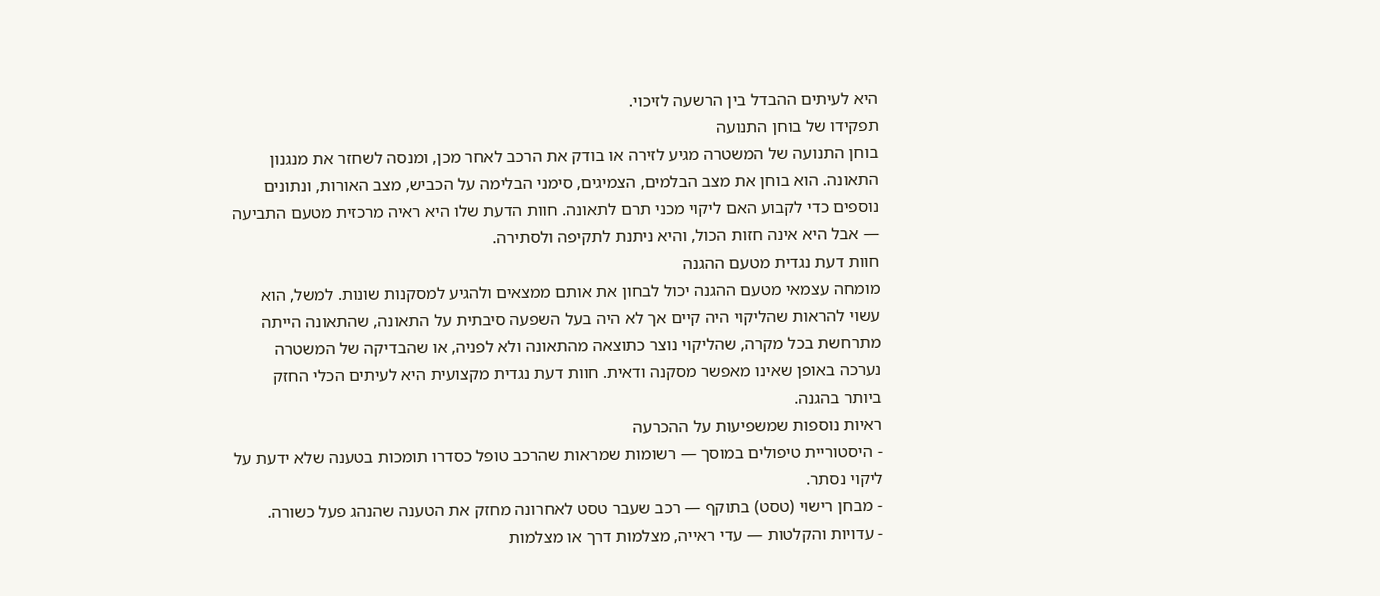היא לעיתים ההבדל בין הרשעה לזיכוי.
תפקידו של בוחן התנועה
בוחן התנועה של המשטרה מגיע לזירה או בודק את הרכב לאחר מכן, ומנסה לשחזר את מנגנון התאונה. הוא בוחן את מצב הבלמים, הצמיגים, סימני הבלימה על הכביש, מצב האורות, ונתונים נוספים כדי לקבוע האם ליקוי מכני תרם לתאונה. חוות הדעת שלו היא ראיה מרכזית מטעם התביעה — אבל היא אינה חזות הכול, והיא ניתנת לתקיפה ולסתירה.
חוות דעת נגדית מטעם ההגנה
מומחה עצמאי מטעם ההגנה יכול לבחון את אותם ממצאים ולהגיע למסקנות שונות. למשל, הוא עשוי להראות שהליקוי היה קיים אך לא היה בעל השפעה סיבתית על התאונה, שהתאונה הייתה מתרחשת בכל מקרה, שהליקוי נוצר כתוצאה מהתאונה ולא לפניה, או שהבדיקה של המשטרה נערכה באופן שאינו מאפשר מסקנה ודאית. חוות דעת נגדית מקצועית היא לעיתים הכלי החזק ביותר בהגנה.
ראיות נוספות שמשפיעות על ההכרעה
- היסטוריית טיפולים במוסך — רשומות שמראות שהרכב טופל כסדרו תומכות בטענה שלא ידעת על ליקוי נסתר.
- מבחן רישוי (טסט) בתוקף — רכב שעבר טסט לאחרונה מחזק את הטענה שהנהג פעל כשורה.
- עדויות והקלטות — עדי ראייה, מצלמות דרך או מצלמות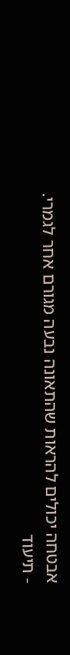אבטחה יכולים להראות שהתאונה נבעה מגורם אחר לגמרי.
- תיעוד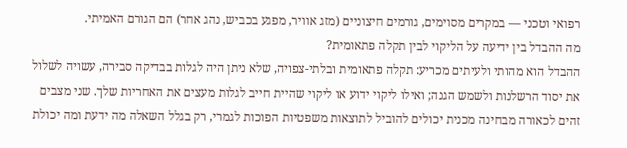רפואי וטכני — במקרים מסוימים, גורמים חיצוניים (מזג אוויר, מפגע בכביש, נהג אחר) הם הגורם האמיתי.
מה ההבדל בין ידיעה על הליקוי לבין תקלה פתאומית?
ההבדל הוא מהותי ולעיתים מכריע: תקלה פתאומית ובלתי-צפויה, שלא ניתן היה לגלות בבדיקה סבירה, עשויה לשלול את יסוד הרשלנות ולשמש הגנה; ואילו ליקוי ידוע או ליקוי שהיית חייב לגלות מעצים את האחריות שלך. שני מצבים זהים לכאורה מבחינה מכנית יכולים להוביל לתוצאות משפטיות הפוכות לגמרי, רק בגלל השאלה מה ידעת ומה יכולת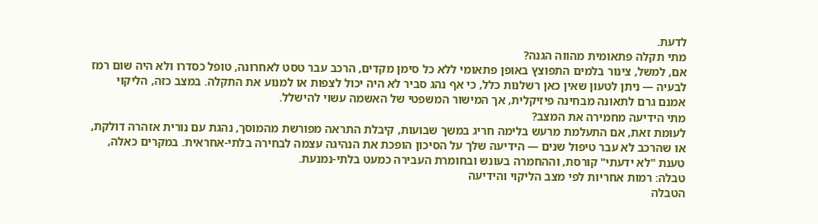לדעת.
מתי תקלה פתאומית מהווה הגנה?
אם, למשל, צינור בלמים התפוצץ באופן פתאומי ללא כל סימן מקדים, הרכב עבר טסט לאחרונה, טופל כסדרו ולא היה שום רמז לבעיה — ניתן לטעון שאין כאן רשלנות כלל, כי אף נהג סביר לא היה יכול לצפות או למנוע את התקלה. במצב כזה, הליקוי אמנם גרם לתאונה מבחינה פיזיקלית, אך המישור המשפטי של האשמה עשוי להישלל.
מתי הידיעה מחמירה את המצב?
לעומת זאת, אם התעלמת מרעש בלימה חריג במשך שבועות, קיבלת התראה מפורשת מהמוסך, נהגת עם נורית אזהרה דולקת, או שהרכב לא עבר טיפול שנים — הידיעה שלך על הסיכון הופכת את הנהיגה עצמה לבחירה בלתי-אחראית. במקרים כאלה, טענת "לא ידעתי" קורסת, וההחמרה בעונש ובחומרת העבירה כמעט בלתי-נמנעת.
טבלה: רמות אחריות לפי מצב הליקוי והידיעה
הטבלה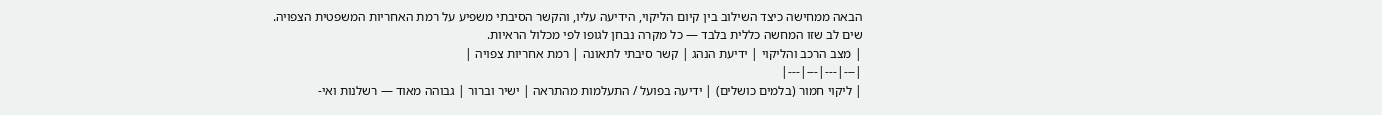הבאה ממחישה כיצד השילוב בין קיום הליקוי, הידיעה עליו, והקשר הסיבתי משפיע על רמת האחריות המשפטית הצפויה. שים לב שזו המחשה כללית בלבד — כל מקרה נבחן לגופו לפי מכלול הראיות.
| מצב הרכב והליקוי | ידיעת הנהג | קשר סיבתי לתאונה | רמת אחריות צפויה |
|---|---|---|---|
| ליקוי חמור (בלמים כושלים) | ידיעה בפועל / התעלמות מהתראה | ישיר וברור | גבוהה מאוד — רשלנות ואי-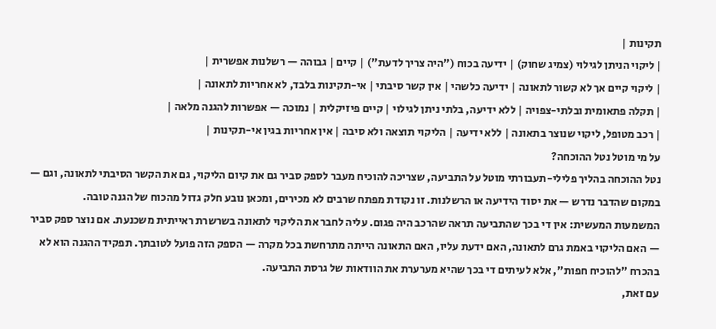תקינות |
| ליקוי הניתן לגילוי (צמיג שחוק) | ידיעה בכוח ("היה צריך לדעת") | קיים | גבוהה — רשלנות אפשרית |
| ליקוי קיים אך לא קשור לתאונה | ידיעה כלשהי | אין קשר סיבתי | אי-תקינות בלבד, לא אחריות לתאונה |
| תקלה פתאומית ובלתי-צפויה | ללא ידיעה, בלתי ניתן לגילוי | קיים פיזיקלית | נמוכה — אפשרות להגנה מלאה |
| רכב מטופל, ליקוי שנוצר בתאונה | ללא ידיעה | הליקוי תוצאה ולא סיבה | אין אחריות בגין אי-תקינות |
על מי מוטל נטל ההוכחה?
נטל ההוכחה בהליך פלילי-תעבורתי מוטל על התביעה, שצריכה להוכיח מעבר לספק סביר גם את קיום הליקוי, גם את הקשר הסיבתי לתאונה, וגם — במקום שהדבר נדרש — את יסוד הידיעה או הרשלנות. זו נקודת מפתח שרבים לא מכירים, ומכאן נובע חלק גדול מהכוח של הגנה טובה.
המשמעות המעשית: אין די בכך שהתביעה תראה שהרכב היה פגום. עליה לחבר את הליקוי לתאונה בשרשרת ראייתית משכנעת. אם נוצר ספק סביר — האם הליקוי באמת גרם לתאונה, האם ידעת עליו, האם התאונה הייתה מתרחשת בכל מקרה — הספק הזה פועל לטובתך. תפקיד ההגנה הוא לא בהכרח "להוכיח חפות", אלא לעיתים די בכך שהיא מערערת את הוודאות של גרסת התביעה.
עם זאת,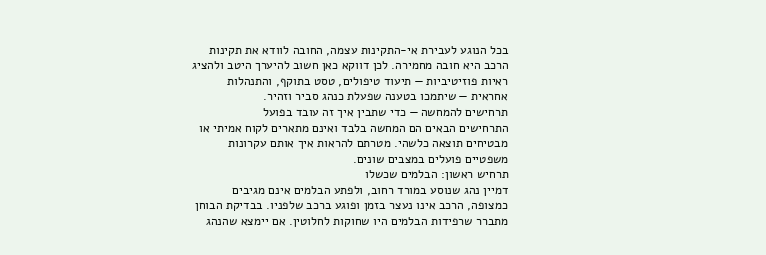בכל הנוגע לעבירת אי-התקינות עצמה, החובה לוודא את תקינות הרכב היא חובה מחמירה. לכן דווקא כאן חשוב להיערך היטב ולהציג ראיות פוזיטיביות — תיעוד טיפולים, טסט בתוקף, והתנהלות אחראית — שיתמכו בטענה שפעלת כנהג סביר וזהיר.
תרחישים להמחשה — כדי שתבין איך זה עובד בפועל
התרחישים הבאים הם המחשה בלבד ואינם מתארים לקוח אמיתי או מבטיחים תוצאה כלשהי. מטרתם להראות איך אותם עקרונות משפטיים פועלים במצבים שונים.
תרחיש ראשון: הבלמים שכשלו
דמיין נהג שנוסע במורד רחוב, ולפתע הבלמים אינם מגיבים כמצופה, הרכב אינו נעצר בזמן ופוגע ברכב שלפניו. בבדיקת הבוחן מתברר שרפידות הבלמים היו שחוקות לחלוטין. אם יימצא שהנהג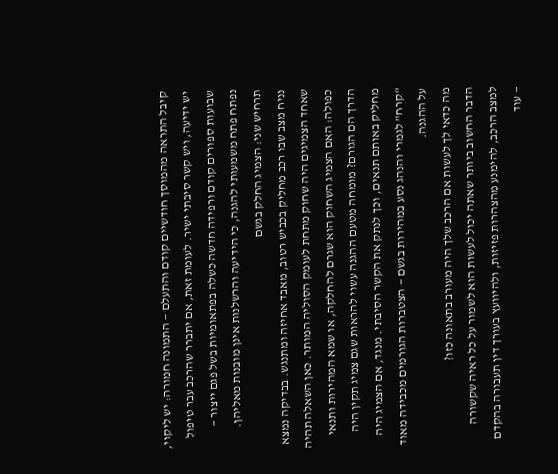קיבל התראה מהמוסך חודשיים קודם והתעלם — התמונה חמורה: יש ליקוי, יש ידיעה, ויש קשר סיבתי ישיר. לעומת זאת, אם יתברר שהרכב עבר טיפול שבועות ספורים קודם ורפידה חדשה כשלה בפתאומיות בשל פגם ייצור — נפתח פתח משמעותי להגנה, כי הידיעה והרשלנות אינן מובנות מאליהן.
תרחיש שני: הצמיג החלק בגשם
נניח מצב שבו רכב מחליק בכביש רטוב, מאבד אחיזה ומתנגש. בבדיקה נמצא שאחד הצמיגים היה שחוק מתחת לעומק הסוליה המותר. כאן השאלה תהיה כפולה: האם הצמיג השחוק הוא שגרם להחלקה, או שמא המהירות ותנאי הדרך הם הגורם? מומחה מטעם ההגנה עשוי להראות שגם צמיג תקין היה מחליק באותם תנאים, וכך לנתק את הקשר הסיבתי. מנגד, אם הצמיג היה "קרח" לגמרי והנהג נסע במהירות בגשם — הצטברות הגורמים מכבידה מאוד על ההגנה.
מה כדאי לך לעשות אם הרכב שלך היה מעורב בתאונה כזו?
הדבר החשוב ביותר שאתה יכול לעשות הוא לשמור על כל ראיה שקשורה למצב הרכב, להימנע מהצהרות פזיזות, ולהיוועץ בעורך דין תעבורה בהקדם — עוד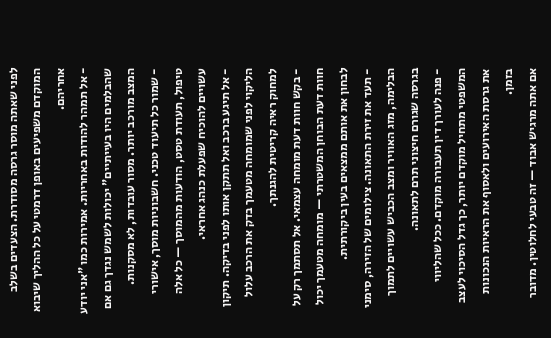לפני שאתה מוסר גרסה מסודרת. הצעדים בשלב המוקדם משפיעים באופן דרמטי על כל ההליך שיבוא אחריהם.
- אל תמהר להודות באחריות. אמירות כמו "אני יודע שהבלמים היו בעייתיים" יכולות לשמש נגדך גם אם המצב מורכב יותר. מסור עובדות, לא מסקנות.
- שמור כל תיעוד טכני. חשבוניות מוסך, אישורי טיפול, תעודת טסט, הודעות מהמוסך — כל אלה עשויים להוכיח שפעלת כנהג אחראי.
- אל תיגע ברכב ואל תתקן אותו לפני בדיקה. תיקון הליקוי לפני שמומחה מטעמך בדק את הרכב עלול למחוק ראיה קריטית להגנתך.
- בקש חוות דעת מומחה עצמאי. אל תסתמך רק על חוות דעת הבוחן המשטרתי — מומחה מטעמך יכול לבחון את אותם ממצאים בעין ביקורתית.
- תעד את זירת התאונה. צילומים של הזירה, סימני הבלימה, מזג האוויר ומצב הכביש עשויים לתמוך בגרסה שגורם חיצוני תרם לתאונה.
- פנה לעורך דין תעבורה מוקדם. ככל שהליווי המשפטי מתחיל מוקדם יותר, כך גדל הסיכוי לעצב את גרסת האירועים ולאסוף את הראיות הנכונות בזמן.
אם אתה מרגיש אבוד — זה טבעי לחלוטין. מדובר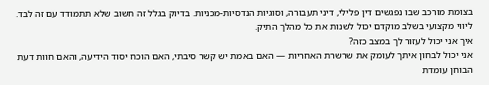בצומת מורכב שבו נפגשים דין פלילי, דיני תעבורה, וסוגיות הנדסיות-מכניות. בדיוק בגלל זה חשוב שלא תתמודד עם זה לבד. ליווי מקצועי בשלב מוקדם יכול לשנות את כל מהלך התיק.
איך אני יכול לעזור לך במצב כזה?
אני יכול לבחון איתך לעומק את שרשרת האחריות — האם באמת יש קשר סיבתי, האם הוכח יסוד הידיעה, והאם חוות דעת הבוחן עומדת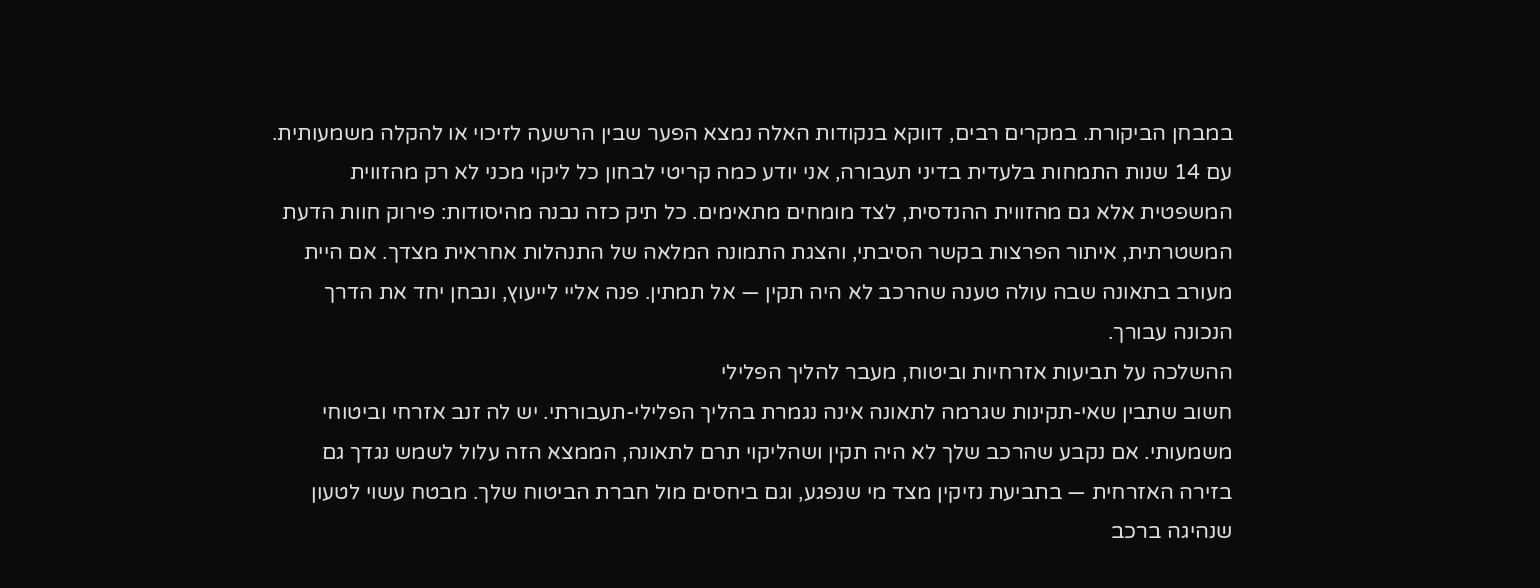במבחן הביקורת. במקרים רבים, דווקא בנקודות האלה נמצא הפער שבין הרשעה לזיכוי או להקלה משמעותית.
עם 14 שנות התמחות בלעדית בדיני תעבורה, אני יודע כמה קריטי לבחון כל ליקוי מכני לא רק מהזווית המשפטית אלא גם מהזווית ההנדסית, לצד מומחים מתאימים. כל תיק כזה נבנה מהיסודות: פירוק חוות הדעת המשטרתית, איתור הפרצות בקשר הסיבתי, והצגת התמונה המלאה של התנהלות אחראית מצדך. אם היית מעורב בתאונה שבה עולה טענה שהרכב לא היה תקין — אל תמתין. פנה אליי לייעוץ, ונבחן יחד את הדרך הנכונה עבורך.
ההשלכה על תביעות אזרחיות וביטוח, מעבר להליך הפלילי
חשוב שתבין שאי-תקינות שגרמה לתאונה אינה נגמרת בהליך הפלילי-תעבורתי. יש לה זנב אזרחי וביטוחי משמעותי. אם נקבע שהרכב שלך לא היה תקין ושהליקוי תרם לתאונה, הממצא הזה עלול לשמש נגדך גם בזירה האזרחית — בתביעת נזיקין מצד מי שנפגע, וגם ביחסים מול חברת הביטוח שלך. מבטח עשוי לטעון שנהיגה ברכב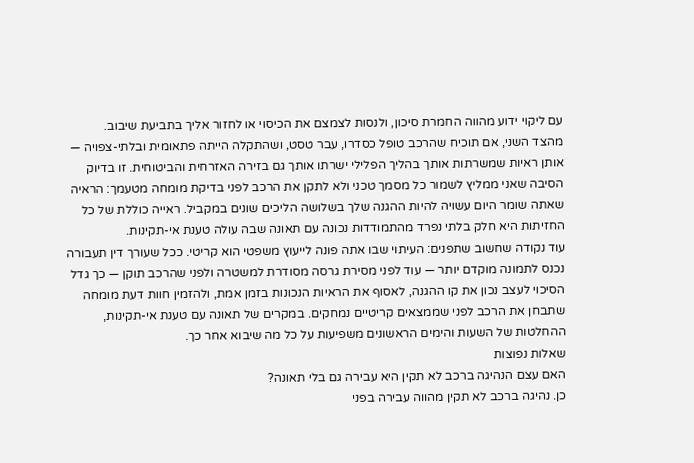עם ליקוי ידוע מהווה החמרת סיכון, ולנסות לצמצם את הכיסוי או לחזור אליך בתביעת שיבוב.
מהצד השני, אם תוכיח שהרכב טופל כסדרו, עבר טסט, ושהתקלה הייתה פתאומית ובלתי-צפויה — אותן ראיות שמשרתות אותך בהליך הפלילי ישרתו אותך גם בזירה האזרחית והביטוחית. זו בדיוק הסיבה שאני ממליץ לשמור כל מסמך טכני ולא לתקן את הרכב לפני בדיקת מומחה מטעמך: הראיה שאתה שומר היום עשויה להיות ההגנה שלך בשלושה הליכים שונים במקביל. ראייה כוללת של כל החזיתות היא חלק בלתי נפרד מהתמודדות נכונה עם תאונה שבה עולה טענת אי-תקינות.
עוד נקודה שחשוב שתפנים: העיתוי שבו אתה פונה לייעוץ משפטי הוא קריטי. ככל שעורך דין תעבורה נכנס לתמונה מוקדם יותר — עוד לפני מסירת גרסה מסודרת למשטרה ולפני שהרכב תוקן — כך גדל הסיכוי לעצב נכון את קו ההגנה, לאסוף את הראיות הנכונות בזמן אמת, ולהזמין חוות דעת מומחה שתבחן את הרכב לפני שממצאים קריטיים נמחקים. במקרים של תאונה עם טענת אי-תקינות, ההחלטות של השעות והימים הראשונים משפיעות על כל מה שיבוא אחר כך.
שאלות נפוצות
האם עצם הנהיגה ברכב לא תקין היא עבירה גם בלי תאונה?
כן. נהיגה ברכב לא תקין מהווה עבירה בפני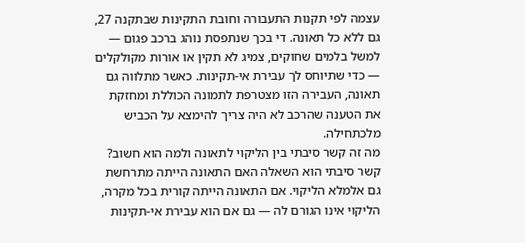עצמה לפי תקנות התעבורה וחובת התקינות שבתקנה 27, גם ללא כל תאונה. די בכך שנתפסת נוהג ברכב פגום — למשל בלמים שחוקים, צמיג לא תקין או אורות מקולקלים — כדי שתיוחס לך עבירת אי-תקינות. כאשר מתלווה גם תאונה, העבירה הזו מצטרפת לתמונה הכוללת ומחזקת את הטענה שהרכב לא היה צריך להימצא על הכביש מלכתחילה.
מה זה קשר סיבתי בין הליקוי לתאונה ולמה הוא חשוב?
קשר סיבתי הוא השאלה האם התאונה הייתה מתרחשת גם אלמלא הליקוי. אם התאונה הייתה קורית בכל מקרה, הליקוי אינו הגורם לה — גם אם הוא עבירת אי-תקינות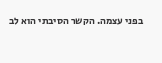בפני עצמה. הקשר הסיבתי הוא לב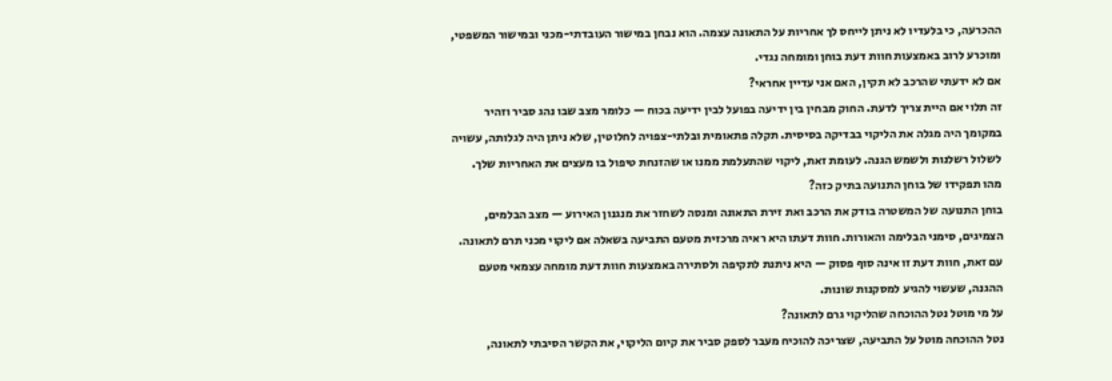ההכרעה, כי בלעדיו לא ניתן לייחס לך אחריות על התאונה עצמה. הוא נבחן במישור העובדתי-מכני ובמישור המשפטי, ומוכרע לרוב באמצעות חוות דעת בוחן ומומחה נגדי.
אם לא ידעתי שהרכב לא תקין, האם אני עדיין אחראי?
זה תלוי אם היית צריך לדעת. החוק מבחין בין ידיעה בפועל לבין ידיעה בכוח — כלומר מצב שבו נהג סביר וזהיר במקומך היה מגלה את הליקוי בבדיקה בסיסית. תקלה פתאומית ובלתי-צפויה לחלוטין, שלא ניתן היה לגלותה, עשויה לשלול רשלנות ולשמש הגנה. לעומת זאת, ליקוי שהתעלמת ממנו או שהזנחת טיפול בו מעצים את האחריות שלך.
מהו תפקידו של בוחן התנועה בתיק כזה?
בוחן התנועה של המשטרה בודק את הרכב ואת זירת התאונה ומנסה לשחזר את מנגנון האירוע — מצב הבלמים, הצמיגים, סימני הבלימה והאורות. חוות דעתו היא ראיה מרכזית מטעם התביעה בשאלה אם ליקוי מכני תרם לתאונה. עם זאת, חוות דעת זו אינה סוף פסוק — היא ניתנת לתקיפה ולסתירה באמצעות חוות דעת מומחה עצמאי מטעם ההגנה, שעשוי להגיע למסקנות שונות.
על מי מוטל נטל ההוכחה שהליקוי גרם לתאונה?
נטל ההוכחה מוטל על התביעה, שצריכה להוכיח מעבר לספק סביר את קיום הליקוי, את הקשר הסיבתי לתאונה,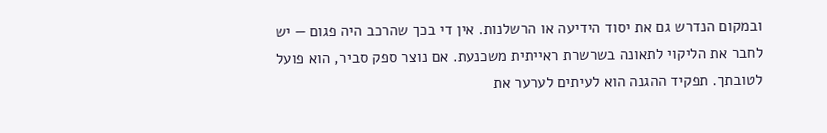ובמקום הנדרש גם את יסוד הידיעה או הרשלנות. אין די בכך שהרכב היה פגום — יש לחבר את הליקוי לתאונה בשרשרת ראייתית משכנעת. אם נוצר ספק סביר, הוא פועל לטובתך. תפקיד ההגנה הוא לעיתים לערער את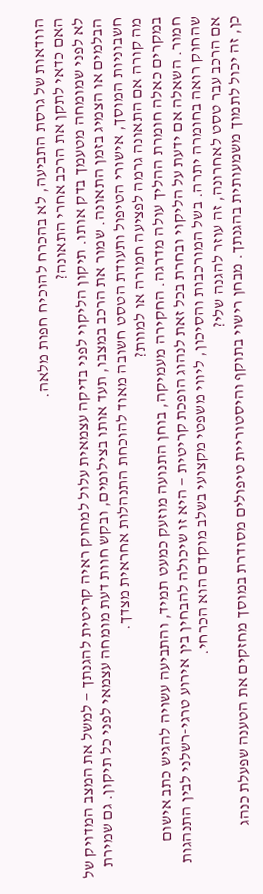הוודאות של גרסת התביעה, לא בהכרח להוכיח חפות מלאה.
האם כדאי לתקן את הרכב אחרי התאונה?
לא לפני שמומחה מטעמך בדק אותו. תיקון הליקוי לפני בדיקה עצמאית עלול למחוק ראיה קריטית להגנתך — למשל את המצב המדויק של הבלמים או הצמיג בזמן התאונה. שמור את הרכב במצבו, תעד אותו בצילומים, ובקש חוות דעת מומחה עצמאי לפני כל תיקון. גם שמירת חשבוניות המוסך, אישורי הטיפול ותעודת הטסט חשובה מאוד להוכחת התנהלות אחראית מצדך.
מה קורה אם התאונה גרמה לפציעה חמורה או למוות?
במקרים כאלה חומרת ההליך עולה מדרגה. החקירה מעמיקה, בוחן התנועה מוזעק כמעט תמיד, והתביעה עשויה להגיש כתב אישום חמור. השאלה אם ידעת על הליקוי ובחרת בכל זאת לנהוג הופכת קריטית — היא זו שיכולה להבחין בין אירוע טרגי-רשלני לבין התנהגות שהחוק רואה בחומרה יתרה. בשל המורכבות והסיכון, ליווי משפטי מקצועי בשלב מוקדם הוא הכרחי.
אם הרכב עבר טסט לאחרונה, זה עוזר להגנה שלי?
כן, זה יכול לתמוך משמעותית בהגנתך. מבחן רישוי בתוקף והיסטוריית טיפולים מסודרת במוסך מחזקים את הטענה שפעלת כנהג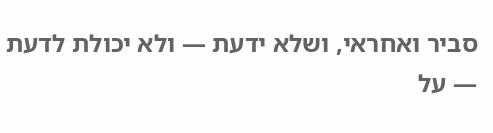סביר ואחראי, ושלא ידעת — ולא יכולת לדעת — על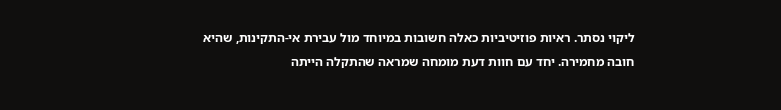ליקוי נסתר. ראיות פוזיטיביות כאלה חשובות במיוחד מול עבירת אי-התקינות, שהיא חובה מחמירה. יחד עם חוות דעת מומחה שמראה שהתקלה הייתה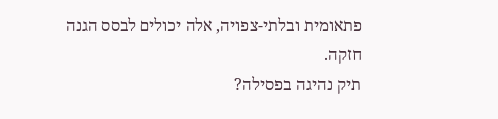פתאומית ובלתי-צפויה, אלה יכולים לבסס הגנה חזקה.
תיק נהיגה בפסילה?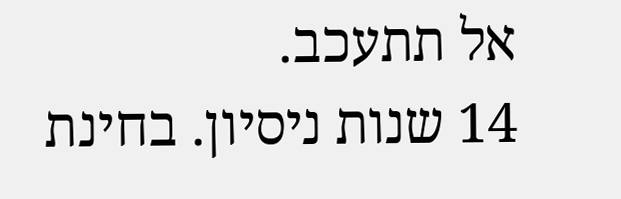אל תתעכב.
14 שנות ניסיון. בחינת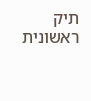תיק ראשונית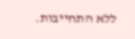ללא התחייבות.